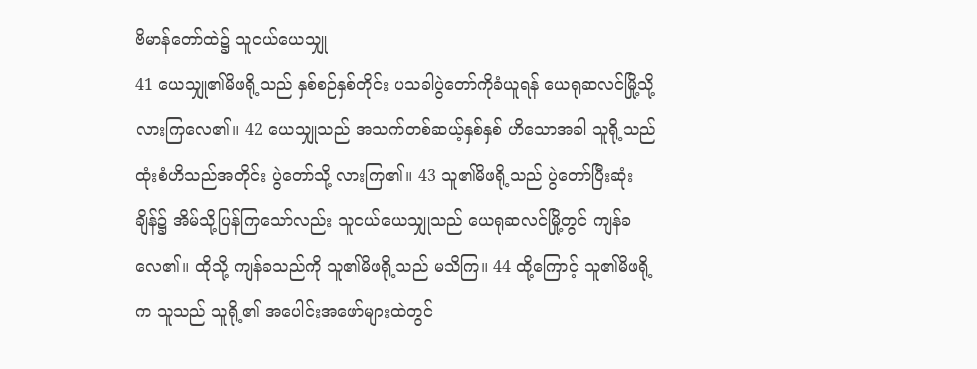ဗိမာန်တော်ထဲ၌ သူငယ်ယေသျှု
41 ယေသျှု၏မိဖရို့သည် နှစ်စဉ်နှစ်တိုင်း ပသခါပွဲတော်ကိုခံယူရန် ယေရုဆလင်မြို့သို့ လားကြလေ၏။ 42 ယေသျှုသည် အသက်တစ်ဆယ့်နှစ်နှစ် ဟိသောအခါ သူရို့သည် ထုံးစံဟိသည်အတိုင်း ပွဲတော်သို့ လားကြ၏။ 43 သူ၏မိဖရို့သည် ပွဲတော်ပြီးဆုံးချိန်၌ အိမ်သို့ပြန်ကြသော်လည်း သူငယ်ယေသျှုသည် ယေရုဆလင်မြို့တွင် ကျန်ခလေ၏။ ထိုသို့ ကျန်ခသည်ကို သူ၏မိဖရို့သည် မသိကြ။ 44 ထို့ကြောင့် သူ၏မိဖရို့က သူသည် သူရို့၏ အပေါင်းအဖော်များထဲတွင်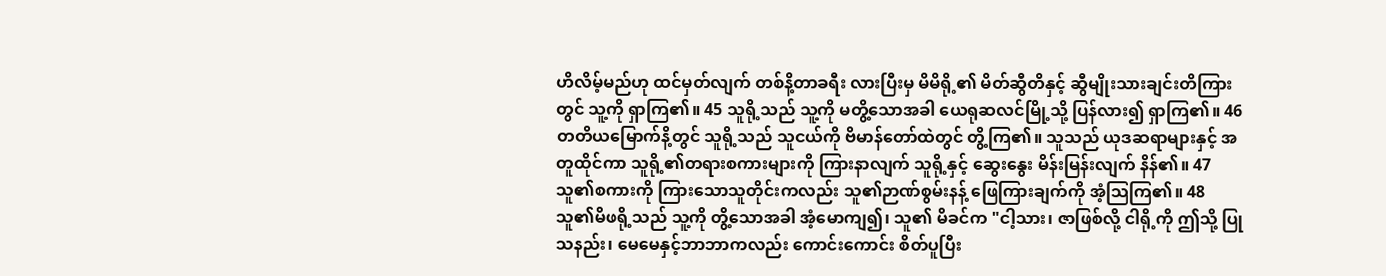ဟိလိမ့်မည်ဟု ထင်မှတ်လျက် တစ်နိ့တာခရီး လားပြီးမှ မိမိရို့၏ မိတ်ဆွီတိနှင့် ဆွီမျိုးသားချင်းတိကြားတွင် သူ့ကို ရှာကြ၏။ 45 သူရို့သည် သူ့ကို မတွိ့သောအခါ ယေရုဆလင်မြို့သို့ ပြန်လား၍ ရှာကြ၏။ 46 တတိယမြောက်နိ့တွင် သူရို့သည် သူငယ်ကို ဗိမာန်တော်ထဲတွင် တွိ့ကြ၏။ သူသည် ယုဒဆရာများနှင့် အတူထိုင်ကာ သူရို့၏တရားစကားများကို ကြားနာလျက် သူရို့နှင့် ဆွေးနွေး မိန်းမြန်းလျက် နိန်၏။ 47 သူ၏စကားကို ကြားသောသူတိုင်းကလည်း သူ၏ဉာဏ်စွမ်းနန့် ဖြေကြားချက်ကို အံ့သြကြ၏။ 48 သူ၏မိဖရို့သည် သူ့ကို တွိ့သောအခါ အံ့မောကျ၍၊ သူ၏ မိခင်က "ငါ့သား၊ ဇာဖြစ်လို့ ငါရို့ကို ဤသို့ ပြုသနည်း၊ မေမေနှင့်ဘာဘာကလည်း ကောင်းကောင်း စိတ်ပူပြီး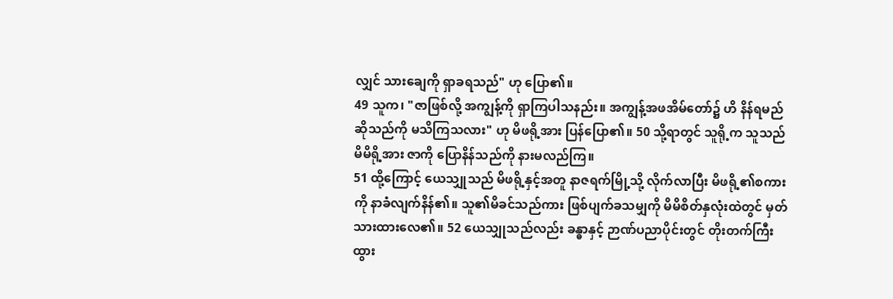လျှင် သားချေကို ရှာခရသည်" ဟု ပြော၏။
49 သူက၊ "ဇာဖြစ်လို့ အကျွန့်ကို ရှာကြပါသနည်း။ အကျွန့်အဖအိမ်တော်၌ ဟိ နိန်ရမည် ဆိုသည်ကို မသိကြသလား" ဟု မိဖရို့အား ပြန်ပြော၏။ 50 သို့ရာတွင် သူရို့က သူသည် မိမိရို့အား ဇာကို ပြောနိန်သည်ကို နားမလည်ကြ။
51 ထို့ကြောင့် ယေသျှုသည် မိဖရို့နှင့်အတူ နာဇရက်မြို့သို့ လိုက်လာပြီး မိဖရို့၏စကားကို နာခံလျက်နိန်၏။ သူ၏မိခင်သည်ကား ဖြစ်ပျက်ခသမျှကို မိမိစိတ်နှလုံးထဲတွင် မှတ်သားထားလေ၏။ 52 ယေသျှုသည်လည်း ခန္ဓာနှင့် ဉာဏ်ပညာပိုင်းတွင် တိုးတက်ကြီးထွား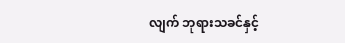လျက် ဘုရားသခင်နှင့်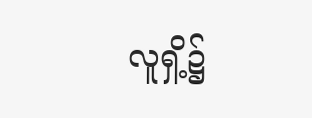လူရှိ့၌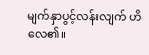မျက်နှာပွင့်လန်းလျက် ဟိလေ၏။